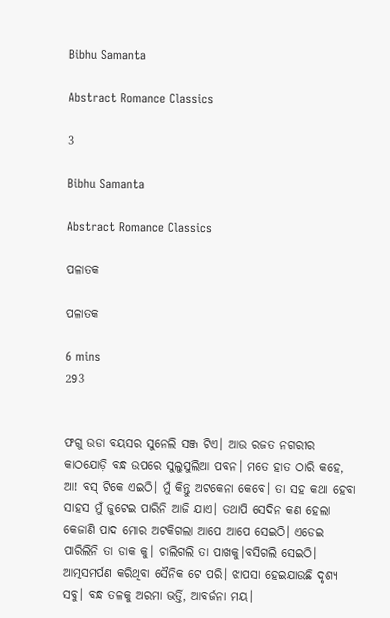Bibhu Samanta

Abstract Romance Classics

3

Bibhu Samanta

Abstract Romance Classics

ପଳାତକ

ପଳାତକ

6 mins
293


ଫଗୁ ଉଡା ବୟସର ସୁନେଲି ସଞ୍ଜ ଟିଏ। ଆଉ ରଜତ ନଗରୀର କାଠଯୋଡ଼ି ବନ୍ଧ ଉପରେ ସୁଲୁସୁଲିଆ ପବନ। ମତେ ହାତ ଠାରି କହେ, ଆ! ବସ୍ ଟିକେ ଏଇଠି। ମୁଁ କିନ୍ତୁ ଅଟକେନା କେବେ। ତା ସହ କଥା ହେବା ସାହସ ମୁଁ ଜୁଟେଇ ପାରିନି ଆଜି ଯାଏ। ତଥାପି ସେଦିନ କଣ ହେଲା କେଜାଣି ପାଦ ମୋର ଅଟକିଗଲା ଆପେ ଆପେ ସେଇଠି। ଏଡେଇ ପାରିଲିନି ତା ଡାକ କୁ। ଚାଲିଗଲି ତା ପାଖକୁ।ବସିଗଲି ସେଇଠି। ଆତ୍ମସମର୍ପଣ କରିଥିବା ସୈନିକ ଟେ ପରି। ଝାପସା ହେଇଯାଉଛି ଦୃଶ୍ୟ ସବୁ। ବନ୍ଧ ତଳକୁ ଅରମା ଭର୍ତ୍ତି, ଆବର୍ଜନା ମୟ।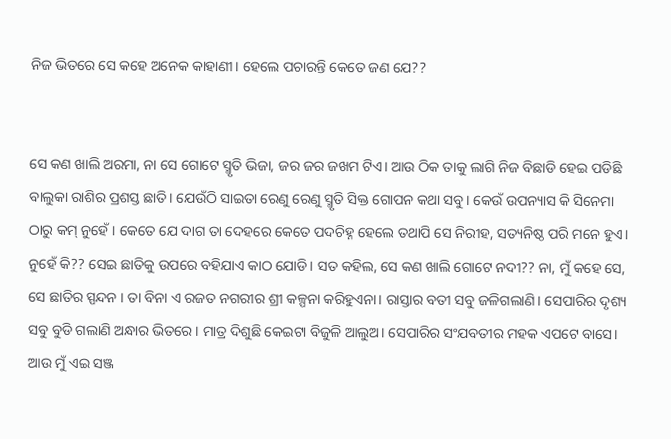ନିଜ ଭିତରେ ସେ କହେ ଅନେକ କାହାଣୀ। ହେଲେ ପଚାରନ୍ତି କେତେ ଜଣ ଯେ??


ସେ କଣ ଖାଲି ଅରମା, ନା ସେ ଗୋଟେ ସ୍ମୃତି ଭିଜା, ଜର ଜର ଜଖମ ଟିଏ। ଆଉ ଠିକ ତାକୁ ଲାଗି ନିଜ ବିଛାଡି ହେଇ ପଡିଛି ବାଲୁକା ରାଶିର ପ୍ରଶସ୍ତ ଛାତି। ଯେଉଁଠି ସାଇତା ରେଣୁ ରେଣୁ ସ୍ମୃତି ସିକ୍ତ ଗୋପନ କଥା ସବୁ। କେଉଁ ଉପନ୍ୟାସ କି ସିନେମା ଠାରୁ କମ୍ ନୁହେଁ। କେତେ ଯେ ଦାଗ ତା ଦେହରେ କେତେ ପଦଚିହ୍ନ ହେଲେ ତଥାପି ସେ ନିରୀହ, ସତ୍ୟନିଷ୍ଠ ପରି ମନେ ହୁଏ। ନୁହେଁ କି?? ସେଇ ଛାତିକୁ ଉପରେ ବହିଯାଏ କାଠ ଯୋଡି। ସତ କହିଲ, ସେ କଣ ଖାଲି ଗୋଟେ ନଦୀ?? ନା, ମୁଁ କହେ ସେ, ସେ ଛାତିର ସ୍ପନ୍ଦନ । ତା ବିନା ଏ ରଜତ ନଗରୀର ଶ୍ରୀ କଳ୍ପନା କରିହୁଏନା। ରାସ୍ତାର ବତୀ ସବୁ ଜଳିଗଲାଣି। ସେପାରିର ଦୃଶ୍ୟ ସବୁ ବୁଡି ଗଲାଣି ଅନ୍ଧାର ଭିତରେ। ମାତ୍ର ଦିଶୁଛି କେଇଟା ବିଜୁଳି ଆଲୁଅ। ସେପାରିର ସଂଯବତୀର ମହକ ଏପଟେ ବାସେ। ଆଉ ମୁଁ ଏଇ ସଞ୍ଜ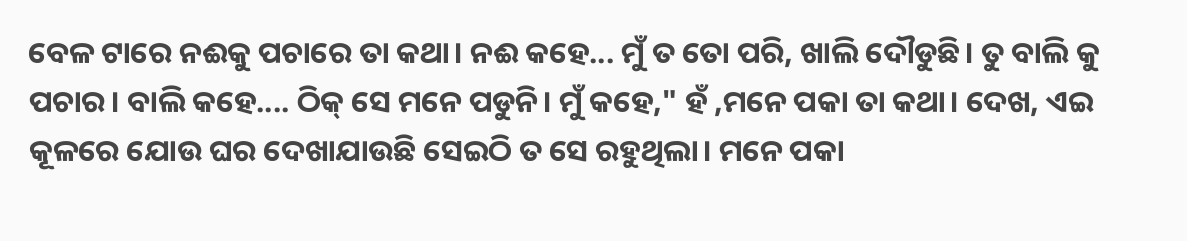ବେଳ ଟାରେ ନଈକୁ ପଚାରେ ତା କଥା। ନଈ କହେ... ମୁଁ ତ ତୋ ପରି, ଖାଲି ଦୌଡୁଛି। ତୁ ବାଲି କୁ ପଚାର। ବାଲି କହେ.... ଠିକ୍ ସେ ମନେ ପଡୁନି। ମୁଁ କହେ," ହଁ ,ମନେ ପକା ତା କଥା। ଦେଖ, ଏଇ କୂଳରେ ଯୋଉ ଘର ଦେଖାଯାଉଛି ସେଇଠି ତ ସେ ରହୁଥିଲା। ମନେ ପକା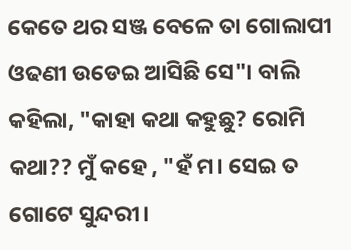କେତେ ଥର ସଞ୍ଜ ବେଳେ ତା ଗୋଲାପୀ ଓଢଣୀ ଉଡେଇ ଆସିଛି ସେ"। ବାଲି କହିଲା, "କାହା କଥା କହୁଛୁ? ରୋମି କଥା?? ମୁଁ କହେ , "ହଁ ମ। ସେଇ ତ ଗୋଟେ ସୁନ୍ଦରୀ।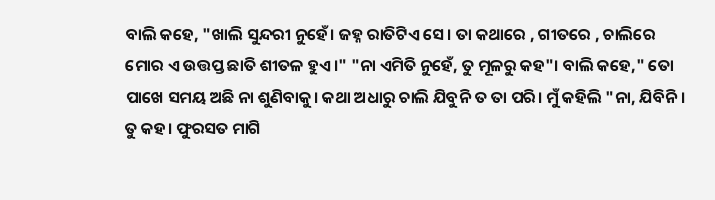ବାଲି କହେ, "ଖାଲି ସୁନ୍ଦରୀ ନୁହେଁ। ଜହ୍ନ ରାତିଟିଏ ସେ। ତା କଥାରେ , ଗୀତରେ , ଚାଲିରେ ମୋର ଏ ଉତ୍ତପ୍ତ ଛାତି ଶୀତଳ ହୁଏ।" "ନା ଏମିତି ନୁହେଁ, ତୁ ମୂଳରୁ କହ"। ବାଲି କହେ," ତୋ ପାଖେ ସମୟ ଅଛି ନା ଶୁଣିବାକୁ। କଥା ଅଧାରୁ ଚାଲି ଯିବୁନି ତ ତା ପରି। ମୁଁ କହିଲି "ନା, ଯିବିନି । ତୁ କହ। ଫୁରସତ ମାଗି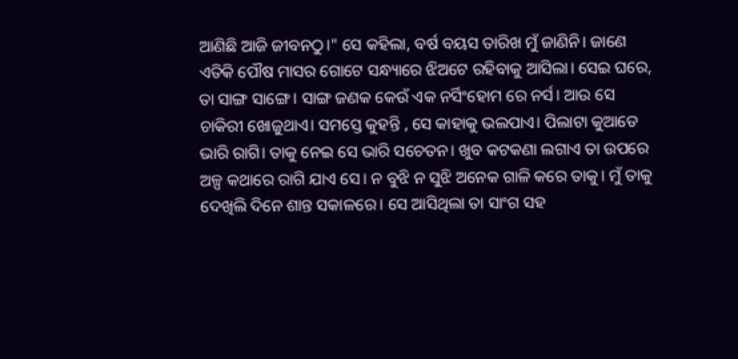ଆଣିଛି ଆଜି ଜୀବନଠୁ।" ସେ କହିଲା, ବର୍ଷ ବୟସ ତାରିଖ ମୁଁ ଜାଣିନି। ଜାଣେ ଏତିକି ପୌଷ ମାସର ଗୋଟେ ସନ୍ଧ୍ୟାରେ ଝିଅଟେ ରହିବାକୁ ଆସିଲା। ସେଇ ଘରେ, ତା ସାଙ୍ଗ ସାଙ୍ଗେ। ସାଙ୍ଗ ଜଣକ କେଉଁ ଏକ ନର୍ସିଂହୋମ ରେ ନର୍ସ। ଆଉ ସେ ଚାକିରୀ ଖୋଜୁଥାଏ। ସମସ୍ତେ କୁହନ୍ତି , ସେ କାହାକୁ ଭଲପାଏ। ପିଲାଟା କୁଆଡେ ଭାରି ରାଗି। ତାକୁ ନେଇ ସେ ଭାରି ସଚେତନ। ଖୁବ କଟକଣା ଲଗାଏ ତା ଉପରେ ଅଳ୍ପ କଥାରେ ରାଗି ଯାଏ ସେ। ନ ବୁଝି ନ ସୁଝି ଅନେକ ଗାଳି କରେ ତାକୁ। ମୁଁ ତାକୁ ଦେଖିଲି ଦିନେ ଶାନ୍ତ ସକାଳରେ। ସେ ଆସିଥିଲା ତା ସାଂଗ ସହ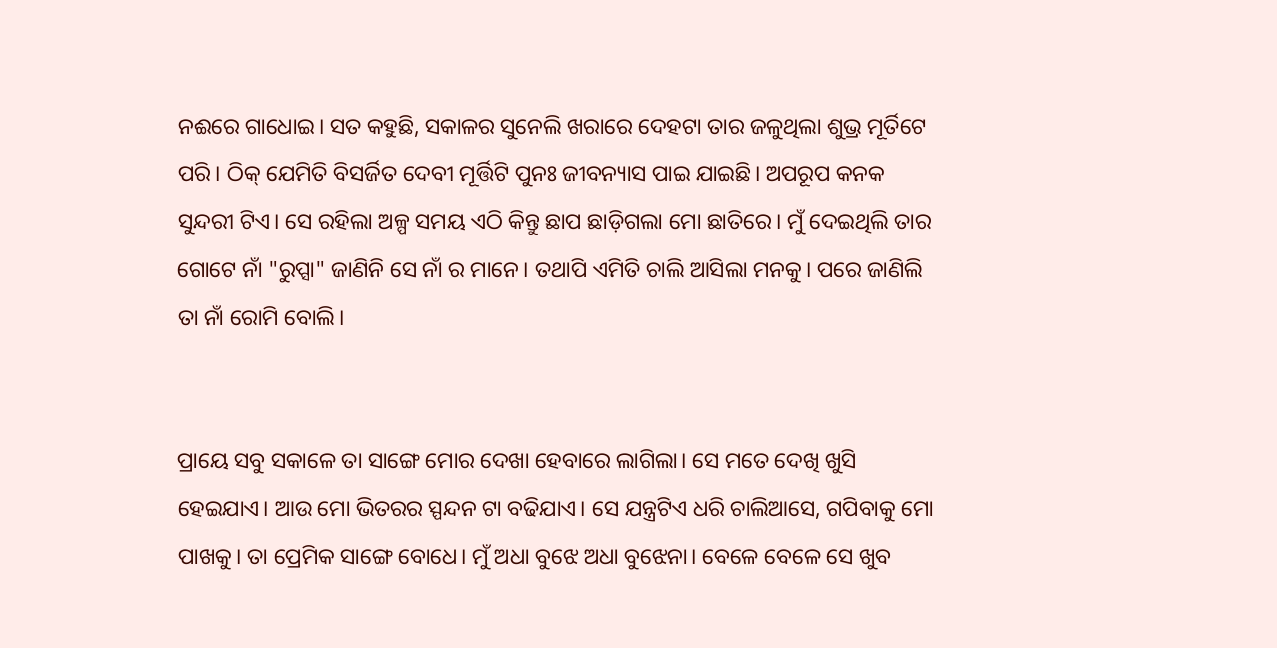ନଈରେ ଗାଧୋଇ। ସତ କହୁଛି, ସକାଳର ସୁନେଲି ଖରାରେ ଦେହଟା ତାର ଜଳୁଥିଲା ଶୁଭ୍ର ମୂର୍ତିଟେ ପରି। ଠିକ୍ ଯେମିତି ବିସର୍ଜିତ ଦେବୀ ମୂର୍ତ୍ତିଟି ପୁନଃ ଜୀବନ୍ୟାସ ପାଇ ଯାଇଛି। ଅପରୂପ କନକ ସୁନ୍ଦରୀ ଟିଏ। ସେ ରହିଲା ଅଳ୍ପ ସମୟ ଏଠି କିନ୍ତୁ ଛାପ ଛାଡ଼ିଗଲା ମୋ ଛାତିରେ। ମୁଁ ଦେଇଥିଲି ତାର ଗୋଟେ ନାଁ "ରୁପ୍ସା" ଜାଣିନି ସେ ନାଁ ର ମାନେ। ତଥାପି ଏମିତି ଚାଲି ଆସିଲା ମନକୁ। ପରେ ଜାଣିଲି ତା ନାଁ ରୋମି ବୋଲି।


ପ୍ରାୟେ ସବୁ ସକାଳେ ତା ସାଙ୍ଗେ ମୋର ଦେଖା ହେବାରେ ଲାଗିଲା। ସେ ମତେ ଦେଖି ଖୁସି ହେଇଯାଏ। ଆଉ ମୋ ଭିତରର ସ୍ପନ୍ଦନ ଟା ବଢିଯାଏ। ସେ ଯନ୍ତ୍ରଟିଏ ଧରି ଚାଲିଆସେ, ଗପିବାକୁ ମୋ ପାଖକୁ। ତା ପ୍ରେମିକ ସାଙ୍ଗେ ବୋଧେ। ମୁଁ ଅଧା ବୁଝେ ଅଧା ବୁଝେନା। ବେଳେ ବେଳେ ସେ ଖୁବ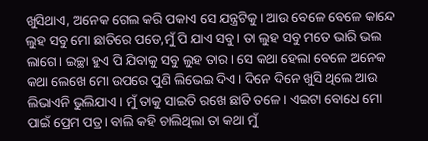ଖୁସିଥାଏ, ଅନେକ ଗେଲ କରି ପକାଏ ସେ ଯନ୍ତ୍ରଟିକୁ। ଆଉ ବେଳେ ବେଳେ କାନ୍ଦେ ଲୁହ ସବୁ ମୋ ଛାତିରେ ପଡେ,ମୁଁ ପି ଯାଏ ସବୁ। ତା ଲୁହ ସବୁ ମତେ ଭାରି ଭଲ ଲାଗେ। ଇଚ୍ଛା ହୁଏ ପି ଯିବାକୁ ସବୁ ଲୁହ ତାର। ସେ କଥା ହେଲା ବେଳେ ଅନେକ କଥା ଲେଖେ ମୋ ଉପରେ ପୁଣି ଲିଭେଇ ଦିଏ। ଦିନେ ଦିନେ ଖୁସି ଥିଲେ ଆଉ ଲିଭାଏନି ଭୁଲିଯାଏ। ମୁଁ ତାକୁ ସାଇତି ରଖେ ଛାତି ତଳେ। ଏଇଟା ବୋଧେ ମୋ ପାଇଁ ପ୍ରେମ ପତ୍ର। ବାଲି କହି ଚାଲିଥିଲା ତା କଥା ମୁଁ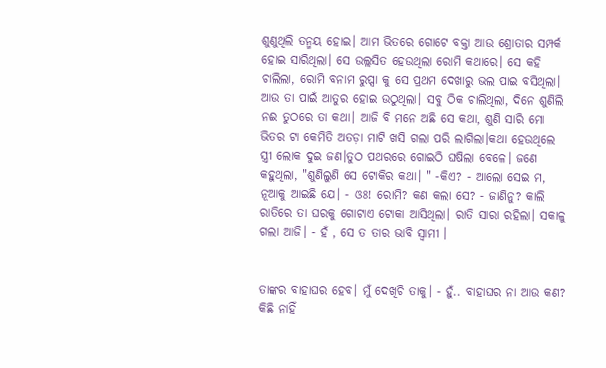ଶୁଣୁଥିଲି ତନ୍ମୟ ହୋଇ। ଆମ ଭିତରେ ଗୋଟେ ବକ୍ତା ଆଉ ଶ୍ରୋତାର ସମ୍ପର୍କ ହୋଇ ସାରିଥିଲା। ସେ ଉଲ୍ଲସିତ ହେଉଥିଲା ରୋମି କଥାରେ। ସେ କହି ଚାଲିଲା, ରୋମି ବନାମ ରୁପ୍ସା କୁ ସେ ପ୍ରଥମ ଦେଖାରୁ ଭଲ ପାଇ ବସିଥିଲା। ଆଉ ତା ପାଇଁ ଆତୁର ହୋଇ ଉଠୁଥିଲା। ସବୁ ଠିକ ଚାଲିଥିଲା, ଦିନେ ଶୁଣିଲି ନଈ ତୁଠରେ ତା କଥା। ଆଜି ବି ମନେ ଅଛି ସେ କଥା, ଶୁଣି ସାରି ମୋ ଭିତର ଟା କେମିତି ଅତଡ଼ା ମାଟି ଖସି ଗଲା ପରି ଲାଗିଲା।କଥା ହେଉଥିଲେ ସ୍ତ୍ରୀ ଲୋକ ଦୁଇ ଜଣ।ତୁଠ ପଥରରେ ଗୋଇଠି ଘଷିଲା ବେଳେ। ଜଣେ କହୁଥିଲା, "ଶୁଣିଲୁଣି ସେ ଟୋକିର କଥା। " -କିଏ? - ଆଲୋ ସେଇ ମ, ନୂଆକୁ ଆଇଛି ଯେ। - ଓଃ! ରୋମି? କଣ କଲା ସେ? - ଜାଣିନୁ? କାଲି ରାତିରେ ତା ଘରକୁ ଗୋଟାଏ ଟୋକା ଆସିଥିଲା। ରାତି ସାରା ରହିଲା। ସକାଳୁ ଗଲା ଆଜି। - ହଁ , ସେ ତ ତାର ଭାବି ସ୍ୱାମୀ ।


ତାଙ୍କର ବାହାଘର ହେବ। ମୁଁ ଦେଖିଚି ତାକୁ। - ହୁଁ.. ବାହାଘର ନା ଆଉ କଣ? କିଛି ନାହିଁ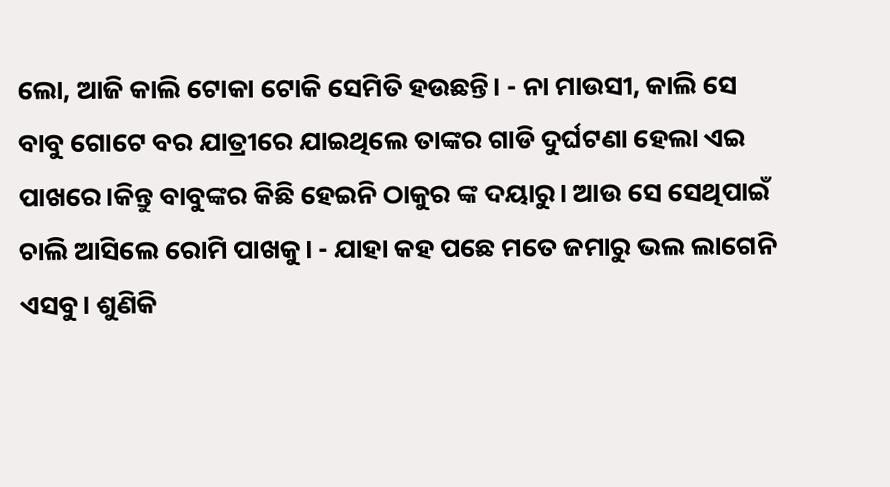ଲୋ, ଆଜି କାଲି ଟୋକା ଟୋକି ସେମିତି ହଉଛନ୍ତି। - ନା ମାଉସୀ, କାଲି ସେ ବାବୁ ଗୋଟେ ବର ଯାତ୍ରୀରେ ଯାଇଥିଲେ ତାଙ୍କର ଗାଡି ଦୁର୍ଘଟଣା ହେଲା ଏଇ ପାଖରେ।କିନ୍ତୁ ବାବୁଙ୍କର କିଛି ହେଇନି ଠାକୁର ଙ୍କ ଦୟାରୁ। ଆଉ ସେ ସେଥିପାଇଁ ଚାଲି ଆସିଲେ ରୋମି ପାଖକୁ। - ଯାହା କହ ପଛେ ମତେ ଜମାରୁ ଭଲ ଲାଗେନି ଏସବୁ। ଶୁଣିକି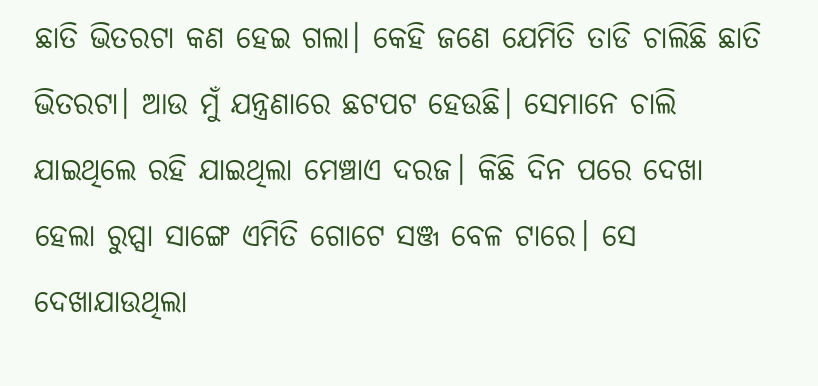ଛାତି ଭିତରଟା କଣ ହେଇ ଗଲା। କେହି ଜଣେ ଯେମିତି ତାଡି ଚାଲିଛି ଛାତି ଭିତରଟା। ଆଉ ମୁଁ ଯନ୍ତ୍ରଣାରେ ଛଟପଟ ହେଉଛି। ସେମାନେ ଚାଲି ଯାଇଥିଲେ ରହି ଯାଇଥିଲା ମେଞ୍ଚାଏ ଦରଜ। କିଛି ଦିନ ପରେ ଦେଖା ହେଲା ରୁପ୍ସା ସାଙ୍ଗେ ଏମିତି ଗୋଟେ ସଞ୍ଜ ବେଳ ଟାରେ। ସେ ଦେଖାଯାଉଥିଲା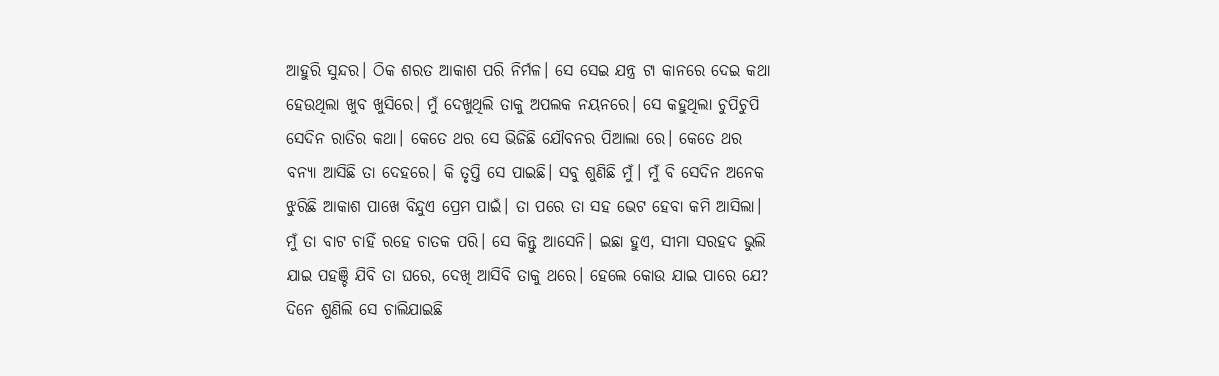ଆହୁରି ସୁନ୍ଦର। ଠିକ ଶରତ ଆକାଶ ପରି ନିର୍ମଳ। ସେ ସେଇ ଯନ୍ତ୍ର ଟା କାନରେ ଦେଇ କଥା ହେଉଥିଲା ଖୁବ ଖୁସିରେ। ମୁଁ ଦେଖୁଥିଲି ତାକୁ ଅପଲକ ନୟନରେ। ସେ କହୁଥିଲା ଚୁପିଚୁପି ସେଦିନ ରାତିର କଥା। କେତେ ଥର ସେ ଭିଜିଛି ଯୌବନର ପିଆଲା ରେ। କେତେ ଥର ବନ୍ୟା ଆସିଛି ତା ଦେହରେ। କି ତୃପ୍ତି ସେ ପାଇଛି। ସବୁ ଶୁଣିଛି ମୁଁ। ମୁଁ ବି ସେଦିନ ଅନେକ ଝୁରିଛି ଆକାଶ ପାଖେ ବିନ୍ଦୁଏ ପ୍ରେମ ପାଇଁ। ତା ପରେ ତା ସହ ଭେଟ ହେବା କମି ଆସିଲା। ମୁଁ ତା ବାଟ ଚାହିଁ ରହେ ଚାତକ ପରି। ସେ କିନ୍ତୁ ଆସେନି। ଇଛା ହୁଏ, ସୀମା ସରହଦ ଭୁଲି ଯାଇ ପହଞ୍ଚି ଯିବି ତା ଘରେ, ଦେଖି ଆସିବି ତାକୁ ଥରେ। ହେଲେ କୋଉ ଯାଇ ପାରେ ଯେ? ଦିନେ ଶୁଣିଲି ସେ ଚାଲିଯାଇଛି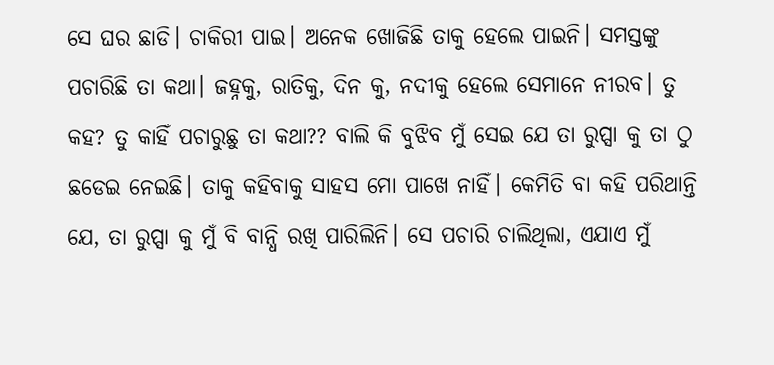ସେ ଘର ଛାଡି। ଚାକିରୀ ପାଇ। ଅନେକ ଖୋଜିଛି ତାକୁ ହେଲେ ପାଇନି। ସମସ୍ତଙ୍କୁ ପଚାରିଛି ତା କଥା। ଜହ୍ନକୁ, ରାତିକୁ, ଦିନ କୁ, ନଦୀକୁ ହେଲେ ସେମାନେ ନୀରବ। ତୁ କହ? ତୁ କାହିଁ ପଚାରୁଛୁ ତା କଥା?? ବାଲି କି ବୁଝିବ ମୁଁ ସେଇ ଯେ ତା ରୁପ୍ସା କୁ ତା ଠୁ ଛଡେଇ ନେଇଛି। ତାକୁ କହିବାକୁ ସାହସ ମୋ ପାଖେ ନାହିଁ। କେମିତି ବା କହି ପରିଥାନ୍ତି ଯେ, ତା ରୁପ୍ସା କୁ ମୁଁ ବି ବାନ୍ଧି ରଖି ପାରିଲିନି। ସେ ପଚାରି ଚାଲିଥିଲା, ଏଯାଏ ମୁଁ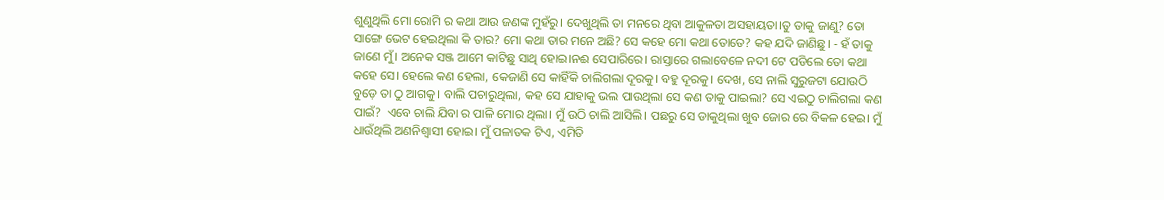ଶୁଣୁଥିଲି ମୋ ରୋମି ର କଥା ଆଉ ଜଣଙ୍କ ମୁହଁରୁ। ଦେଖୁଥିଲି ତା ମନରେ ଥିବା ଆକୁଳତା ଅସହାୟତା।ତୁ ତାକୁ ଜାଣୁ? ତୋ ସାଙ୍ଗେ ଭେଟ ହେଇଥିଲା କି ତାର? ମୋ କଥା ତାର ମନେ ଅଛି? ସେ କହେ ମୋ କଥା ତୋତେ? କହ ଯଦି ଜାଣିଛୁ। - ହଁ ତାକୁ ଜାଣେ ମୁଁ। ଅନେକ ସଞ୍ଜ ଆମେ କାଟିଛୁ ସାଥି ହୋଇ।ନଈ ସେପାରିରେ। ରାସ୍ତାରେ ଗଲାବେଳେ ନଦୀ ଟେ ପଡିଲେ ତୋ କଥା କହେ ସେ। ହେଲେ କଣ ହେଲା, କେଜାଣି ସେ କାହିଁକି ଚାଲିଗଲା ଦୂରକୁ। ବହୁ ଦୂରକୁ। ଦେଖ, ସେ ନାଲି ସୁରୁଜଟା ଯୋଉଠି ବୁଡ଼େ ତା ଠୁ ଆଗକୁ। ବାଲି ପଚାରୁଥିଲା, କହ ସେ ଯାହାକୁ ଭଲ ପାଉଥିଲା ସେ କଣ ତାକୁ ପାଇଲା? ସେ ଏଇଠୁ ଚାଲିଗଲା କଣ ପାଇଁ?  ଏବେ ଚାଲି ଯିବା ର ପାଳି ମୋର ଥିଲା। ମୁଁ ଉଠି ଚାଲି ଆସିଲି। ପଛରୁ ସେ ଡାକୁଥିଲା ଖୁବ ଜୋର ରେ ବିକଳ ହେଇ। ମୁଁ ଧାଉଁଥିଲି ଅଣନିଶ୍ୱାସୀ ହୋଇ। ମୁଁ ପଳାତକ ଟିଏ, ଏମିତି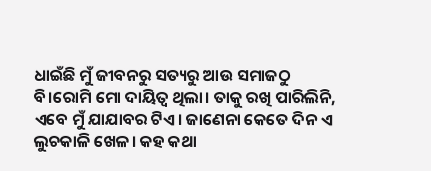ଧାଇଁଛି ମୁଁ ଜୀବନରୁ ସତ୍ୟରୁ ଆଉ ସମାଜଠୁ ବି।ରୋମି ମୋ ଦାୟିତ୍ୱ ଥିଲା। ତାକୁ ରଖି ପାରିଲିନି, ଏବେ ମୁଁ ଯାଯାବର ଟିଏ। ଜାଣେନା କେତେ ଦିନ ଏ ଲୁଚକାଳି ଖେଳ। କହ କଥା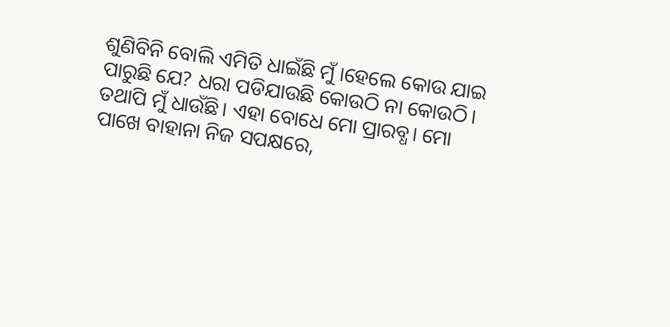ଶୁଣିବିନି ବୋଲି ଏମିତି ଧାଇଁଛି ମୁଁ।ହେଲେ କୋଉ ଯାଇ ପାରୁଛି ଯେ? ଧରା ପଡିଯାଉଛି କୋଉଠି ନା କୋଉଠି। ତଥାପି ମୁଁ ଧାଉଁଛି। ଏହା ବୋଧେ ମୋ ପ୍ରାରବ୍ଧ। ମୋ ପାଖେ ବାହାନା ନିଜ ସପକ୍ଷରେ,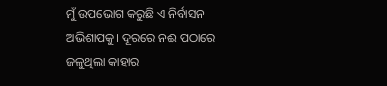ମୁଁ ଉପଭୋଗ କରୁଛି ଏ ନିର୍ବାସନ ଅଭିଶାପକୁ। ଦୂରରେ ନଈ ପଠାରେ ଜଳୁଥିଲା କାହାର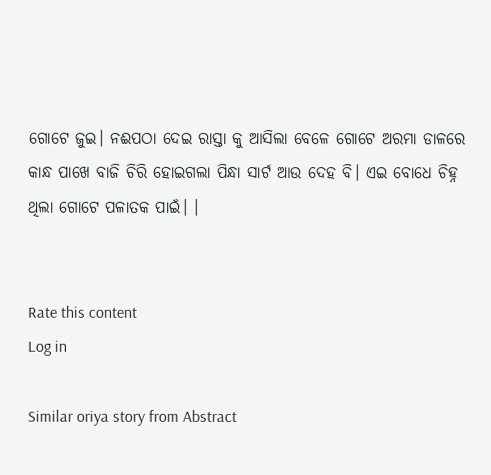ଗୋଟେ ଜୁଇ। ନଈପଠା ଦେଇ ରାସ୍ତା କୁ ଆସିଲା ବେଳେ ଗୋଟେ ଅରମା ଡାଳରେ କାନ୍ଧ ପାଖେ ବାଜି ଚିରି ହୋଇଗଲା ପିନ୍ଧା ସାର୍ଟ ଆଉ ଦେହ ବି। ଏଇ ବୋଧେ ଚିହ୍ନ ଥିଲା ଗୋଟେ ପଳାତକ ପାଇଁ। ।


Rate this content
Log in

Similar oriya story from Abstract